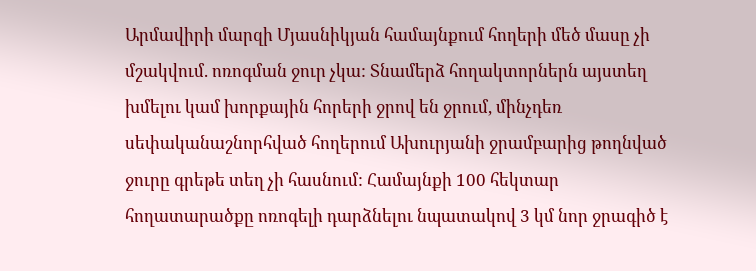Արմավիրի մարզի Մյասնիկյան համայնքում հողերի մեծ մասը չի մշակվում. ոռոգման ջուր չկա: Տնամերձ հողակտորներն այստեղ խմելու կամ խորքային հորերի ջրով են ջրում, մինչդեռ սեփականաշնորհված հողերում Ախուրյանի ջրամբարից թողնված ջուրը գրեթե տեղ չի հասնում: Համայնքի 100 հեկտար հողատարածքը ոռոգելի դարձնելու նպատակով 3 կմ նոր ջրագիծ է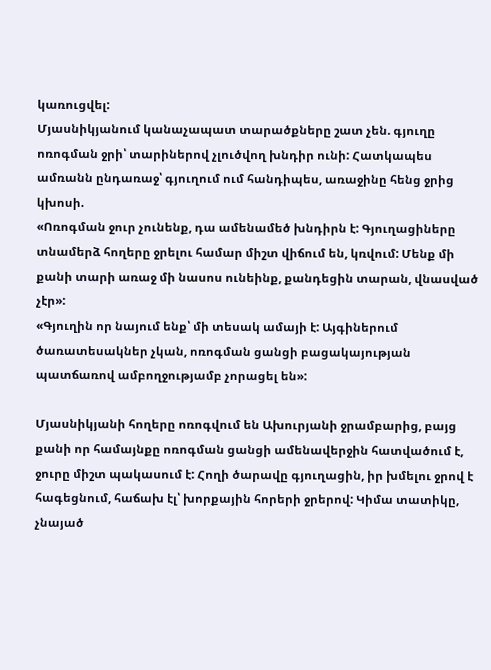կառուցվել:
Մյասնիկյանում կանաչապատ տարածքները շատ չեն. գյուղը ոռոգման ջրի՝ տարիներով չլուծվող խնդիր ունի: Հատկապես ամռանն ընդառաջ՝ գյուղում ում հանդիպես, առաջինը հենց ջրից կխոսի.
«Ոռոգման ջուր չունենք, դա ամենամեծ խնդիրն է: Գյուղացիները տնամերձ հողերը ջրելու համար միշտ վիճում են, կռվում: Մենք մի քանի տարի առաջ մի նասոս ունեինք, քանդեցին տարան, վնասված չէր»:
«Գյուղին որ նայում ենք՝ մի տեսակ ամայի է: Այգիներում ծառատեսակներ չկան, ոռոգման ցանցի բացակայության պատճառով ամբողջությամբ չորացել են»:

Մյասնիկյանի հողերը ոռոգվում են Ախուրյանի ջրամբարից, բայց քանի որ համայնքը ոռոգման ցանցի ամենավերջին հատվածում է, ջուրը միշտ պակասում է: Հողի ծարավը գյուղացին, իր խմելու ջրով է հագեցնում, հաճախ էլ՝ խորքային հորերի ջրերով: Կիմա տատիկը, չնայած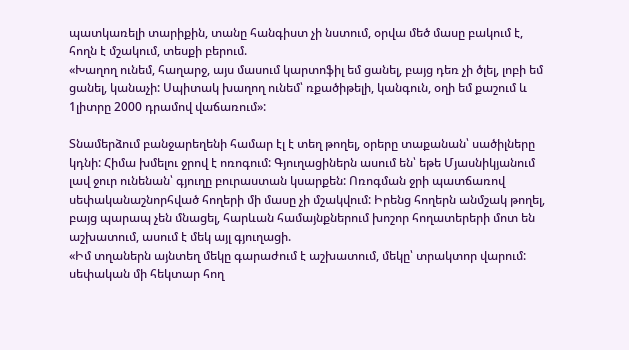պատկառելի տարիքին, տանը հանգիստ չի նստում, օրվա մեծ մասը բակում է, հողն է մշակում, տեսքի բերում.
«Խաղող ունեմ, հաղարջ, այս մասում կարտոֆիլ եմ ցանել, բայց դեռ չի ծլել, լոբի եմ ցանել, կանաչի: Սպիտակ խաղող ունեմ՝ ռքածիթելի, կանգուն, օղի եմ քաշում և 1լիտրը 2000 դրամով վաճառում»:

Տնամերձում բանջարեղենի համար էլ է տեղ թողել, օրերը տաքանան՝ սածիլները կդնի: Հիմա խմելու ջրով է ոռոգում: Գյուղացիներն ասում են՝ եթե Մյասնիկյանում լավ ջուր ունենան՝ գյուղը բուրաստան կսարքեն: Ոռոգման ջրի պատճառով սեփականաշնորհված հողերի մի մասը չի մշակվում: Իրենց հողերն անմշակ թողել, բայց պարապ չեն մնացել, հարևան համայնքներում խոշոր հողատերերի մոտ են աշխատում, ասում է մեկ այլ գյուղացի.
«Իմ տղաներն այնտեղ մեկը գարաժում է աշխատում, մեկը՝ տրակտոր վարում: սեփական մի հեկտար հող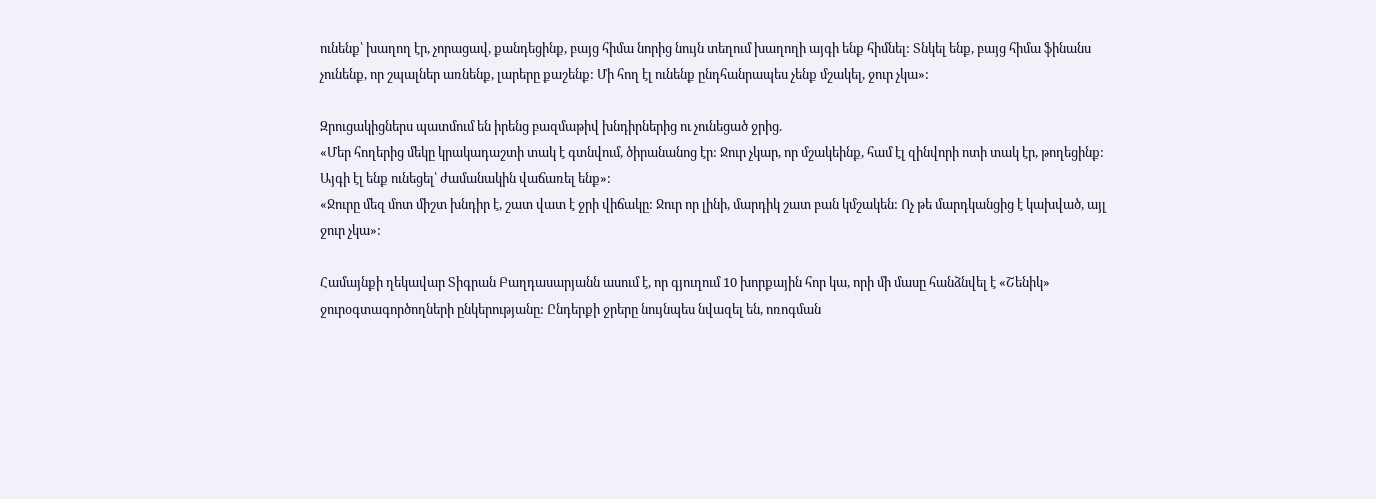ունենք՝ խաղող էր, չորացավ, քանդեցինք, բայց հիմա նորից նույն տեղում խաղողի այգի ենք հիմնել: Տնկել ենք, բայց հիմա ֆինանս չունենք, որ շպալներ առնենք, լարերը քաշենք: Մի հող էլ ունենք ընդհանրապես չենք մշակել, ջուր չկա»:

Զրուցակիցներս պատմում են իրենց բազմաթիվ խնդիրներից ու չունեցած ջրից.
«Մեր հողերից մեկը կրակադաշտի տակ է գտնվում, ծիրանանոց էր: Ջուր չկար, որ մշակեինք, համ էլ զինվորի ոտի տակ էր, թողեցինք: Այգի էլ ենք ունեցել՝ ժամանակին վաճառել ենք»:
«Ջուրը մեզ մոտ միշտ խնդիր է, շատ վատ է ջրի վիճակը: Ջուր որ լինի, մարդիկ շատ բան կմշակեն: Ոչ թե մարդկանցից է կախված, այլ ջուր չկա»:

Համայնքի ղեկավար Տիգրան Բաղդասարյանն ասում է, որ գյուղում 10 խորքային հոր կա, որի մի մասը հանձնվել է «Շենիկ» ջուրօգտագործողների ընկերությանը: Ընդերքի ջրերը նույնպես նվազել են, ոռոգման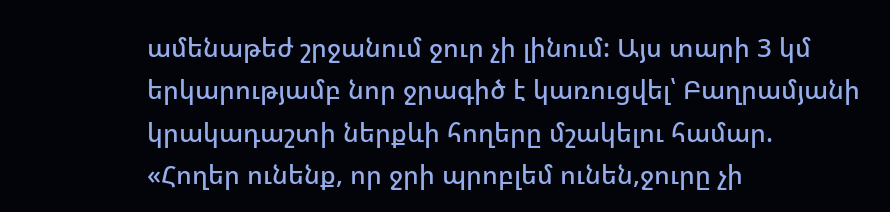ամենաթեժ շրջանում ջուր չի լինում: Այս տարի 3 կմ երկարությամբ նոր ջրագիծ է կառուցվել՝ Բաղրամյանի կրակադաշտի ներքևի հողերը մշակելու համար.
«Հողեր ունենք, որ ջրի պրոբլեմ ունեն,ջուրը չի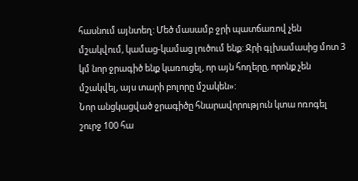հասնում այնտեղ: Մեծ մասամբ ջրի պատճառով չեն մշակվում, կամաց-կամաց լուծում ենք: Ջրի գլխամասից մոտ 3 կմ նոր ջրագիծ ենք կառուցել, որ այն հողերը, որոնք չեն մշակվել, այս տարի բոլորը մշակեն»:
Նոր անցկացված ջրագիծը հնարավորություն կտա ոռոգել շուրջ 100 հա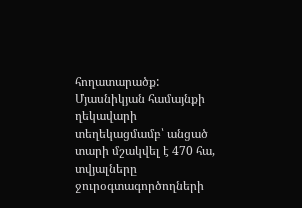հողատարածք: Մյասնիկյան համայնքի ղեկավարի տեղեկացմամբ՝ անցած տարի մշակվել է 470 հա, տվյալները ջուրօգտագործողների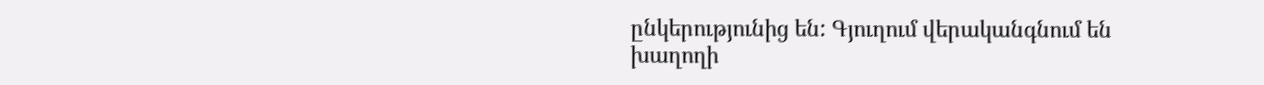ընկերությունից են: Գյուղում վերականգնում են խաղողի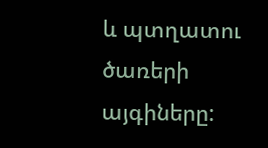և պտղատու ծառերի այգիները: